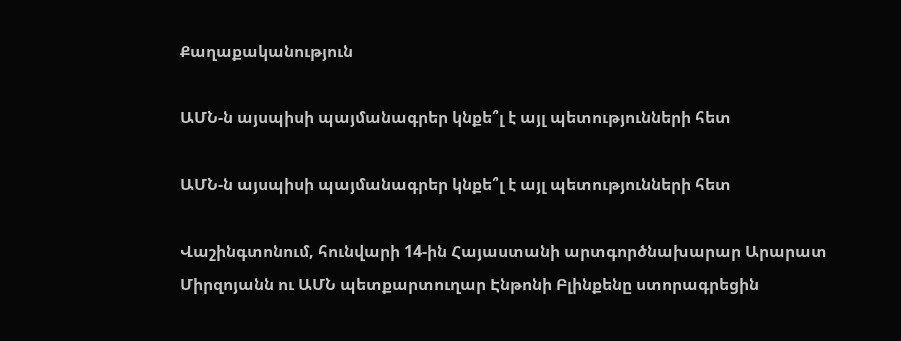Քաղաքականություն

ԱՄՆ-ն այսպիսի պայմանագրեր կնքե՞լ է այլ պետությունների հետ

ԱՄՆ-ն այսպիսի պայմանագրեր կնքե՞լ է այլ պետությունների հետ

Վաշինգտոնում, հունվարի 14-ին Հայաստանի արտգործնախարար Արարատ Միրզոյանն ու ԱՄՆ պետքարտուղար Էնթոնի Բլինքենը ստորագրեցին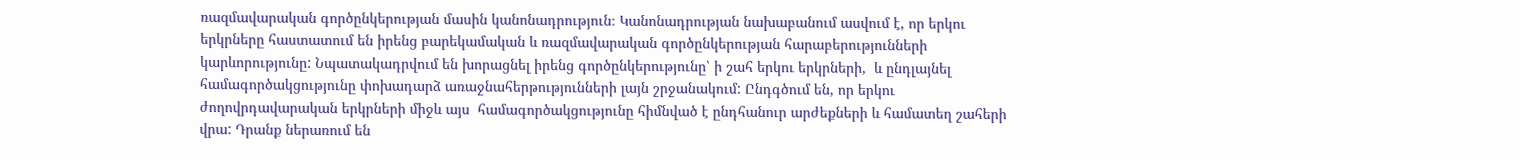ռազմավարական գործընկերության մասին կանոնադրություն։ Կանոնադրության նախաբանում ասվում է, որ երկու երկրները հաստատում են իրենց բարեկամական և ռազմավարական գործընկերության հարաբերությունների կարևորությունը: Նպատակադրվում են խորացնել իրենց գործընկերությունը՝ ի շահ երկու երկրների,  և ընդլայնել համագործակցությունը փոխադարձ առաջնահերթությունների լայն շրջանակում: Ընդգծում են, որ երկու ժողովրդավարական երկրների միջև այս  համագործակցությունը հիմնված է ընդհանուր արժեքների և համատեղ շահերի վրա: Դրանք ներառում են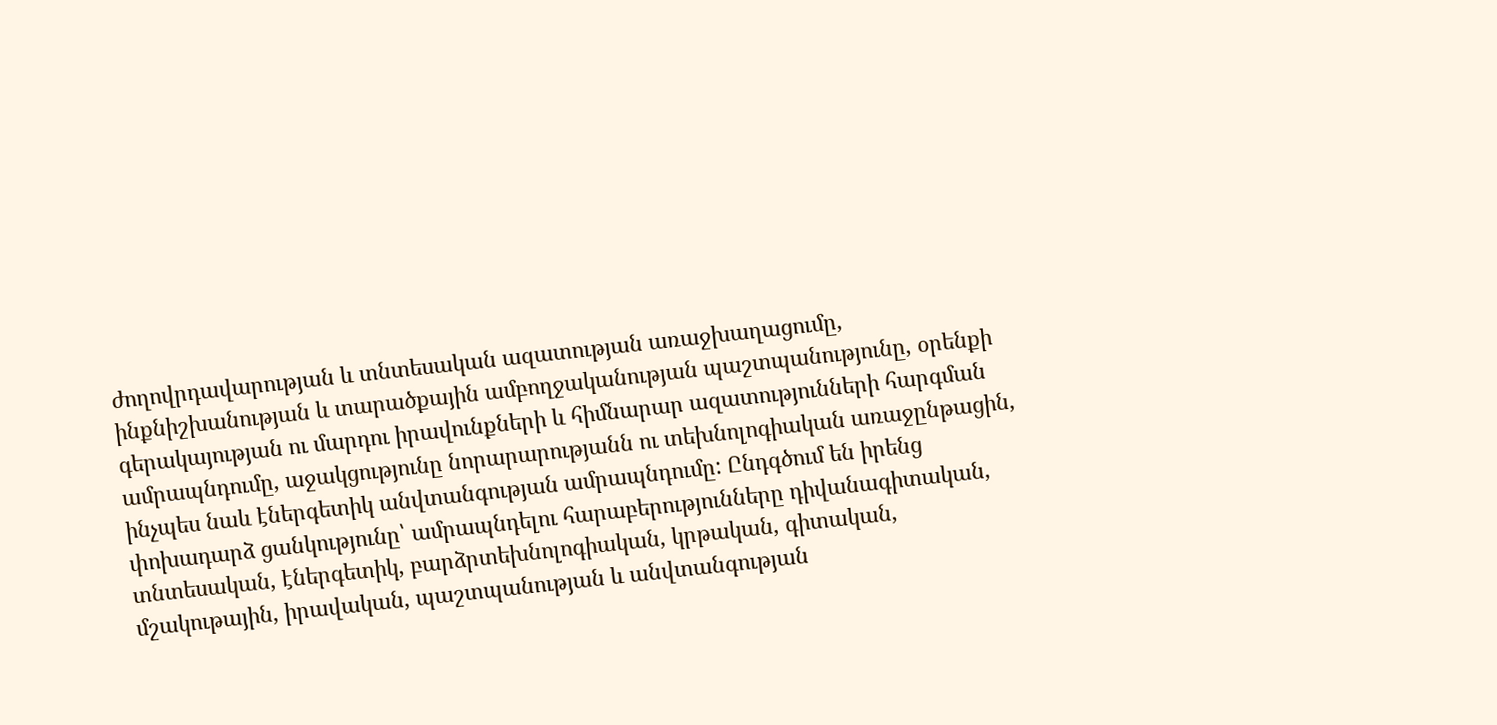ժողովրդավարության և տնտեսական ազատության առաջխաղացումը, ինքնիշխանության և տարածքային ամբողջականության պաշտպանությունը, օրենքի գերակայության ու մարդու իրավունքների և հիմնարար ազատությունների հարգման ամրապնդումը, աջակցությունը նորարարությանն ու տեխնոլոգիական առաջընթացին, ինչպես նաև էներգետիկ անվտանգության ամրապնդումը: Ընդգծում են իրենց փոխադարձ ցանկությունը՝ ամրապնդելու հարաբերությունները դիվանագիտական, տնտեսական, էներգետիկ, բարձրտեխնոլոգիական, կրթական, գիտական, մշակութային, իրավական, պաշտպանության և անվտանգության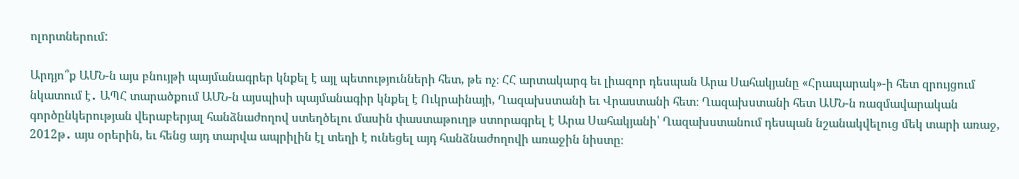ոլորտներում:

Արդյո՞ք ԱՄՆ-ն այս բնույթի պայմանագրեր կնքել է այլ պետությունների հետ, թե ոչ։ ՀՀ արտակարգ եւ լիազոր դեսպան Արա Սահակյանը «Հրապարակ»-ի հետ զրույցում նկատում է․ ԱՊՀ տարածքում ԱՄՆ-ն այսպիսի պայմանագիր կնքել է Ուկրաինայի, Ղազախստանի եւ Վրաստանի հետ։ Ղազախստանի հետ ԱՄՆ-ն ռազմավարական գործընկերության վերաբերյալ հանձնաժողով ստեղծելու մասին փաստաթուղթ ստորագրել է Արա Սահակյանի՝ Ղազախստանում դեսպան նշանակվելուց մեկ տարի առաջ, 2012թ․ այս օրերին, եւ հենց այդ տարվա ապրիլին էլ տեղի է ունեցել այդ հանձնաժողովի առաջին նիստը։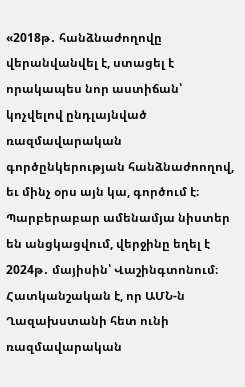«2018թ․ հանձնաժողովը վերանվանվել է, ստացել է որակապես նոր աստիճան՝ կոչվելով ընդլայնված ռազմավարական գործընկերության հանձնաժոողով, եւ մինչ օրս այն կա, գործում է։ Պարբերաբար ամենամյա նիստեր են անցկացվում, վերջինը եղել է 2024թ․ մայիսին՝ Վաշինգտոնում։ Հատկանշական է, որ ԱՄՆ-ն Ղազախստանի հետ ունի ռազմավարական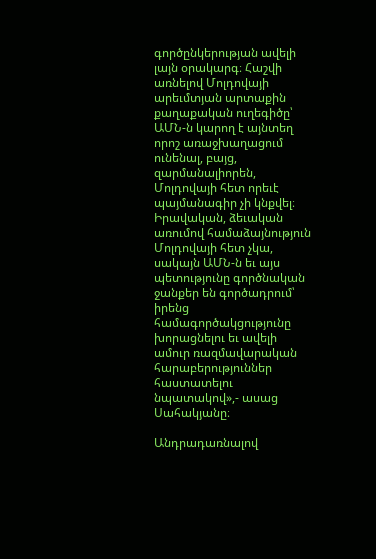գործընկերության ավելի լայն օրակարգ։ Հաշվի առնելով Մոլդովայի արեւմտյան արտաքին քաղաքական ուղեգիծը՝  ԱՄՆ-ն կարող է այնտեղ որոշ առաջխաղացում ունենալ, բայց, զարմանալիորեն, Մոլդովայի հետ որեւէ պայմանագիր չի կնքվել։ Իրավական, ձեւական առումով համաձայնություն Մոլդովայի հետ չկա, սակայն ԱՄՆ-ն եւ այս պետությունը գործնական ջանքեր են գործադրում՝ իրենց համագործակցությունը խորացնելու եւ ավելի ամուր ռազմավարական հարաբերություններ հաստատելու նպատակով»,- ասաց Սահակյանը։

Անդրադառնալով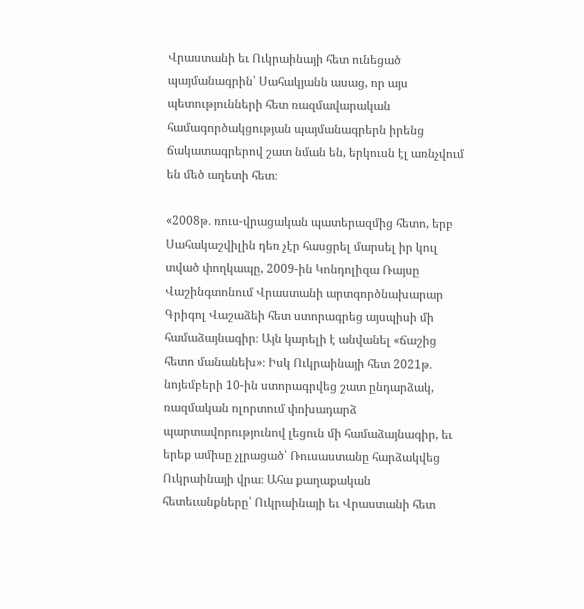Վրաստանի եւ Ուկրաինայի հետ ունեցած պայմանագրին՝ Սահակյանն ասաց, որ այս պետությունների հետ ռազմավարական համագործակցության պայմանագրերն իրենց ճակատագրերով շատ նման են, երկուսն էլ առնչվում են մեծ աղետի հետ։

«2008թ․ ռուս-վրացական պատերազմից հետո, երբ Սահակաշվիլին դեռ չէր հասցրել մարսել իր կուլ տված փողկապը, 2009-ին Կոնդոլիզա Ռայսը Վաշինգտոնում Վրաստանի արտգործնախարար Գրիգոլ Վաշաձեի հետ ստորագրեց այսպիսի մի համաձայնագիր։ Այն կարելի է անվանել «ճաշից հետո մանանեխ»։ Իսկ Ուկրաինայի հետ 2021թ․ նոյեմբերի 10-ին ստորագրվեց շատ ընդարձակ, ռազմական ոլորտում փոխադարձ պարտավորությունով լեցուն մի համաձայնագիր, եւ երեք ամիսը չլրացած՝ Ռուսաստանը հարձակվեց Ուկրաինայի վրա։ Ահա քաղաքական հետեւանքները՝ Ուկրաինայի եւ Վրաստանի հետ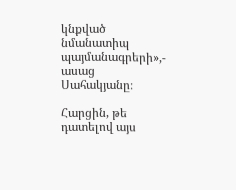կնքված նմանատիպ պայմանագրերի»,- ասաց Սահակյանը։

Հարցին, թե դատելով այս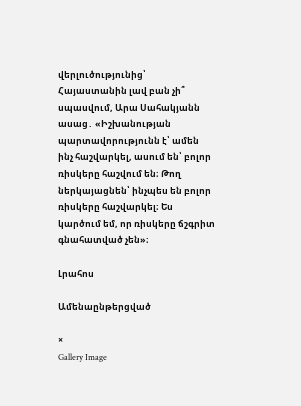վերլուծությունից՝ Հայաստանին լավ բան չի՞ սպասվում, Արա Սահակյանն ասաց․ «Իշխանության պարտավորությունն է՝ ամեն ինչ հաշվարկել, ասում են՝ բոլոր ռիսկերը հաշվում են։ Թող ներկայացնեն՝ ինչպես են բոլոր ռիսկերը հաշվարկել։ Ես կարծում եմ, որ ռիսկերը ճշգրիտ գնահատված չեն»։

Լրահոս

Ամենաընթերցված

×
Gallery Image